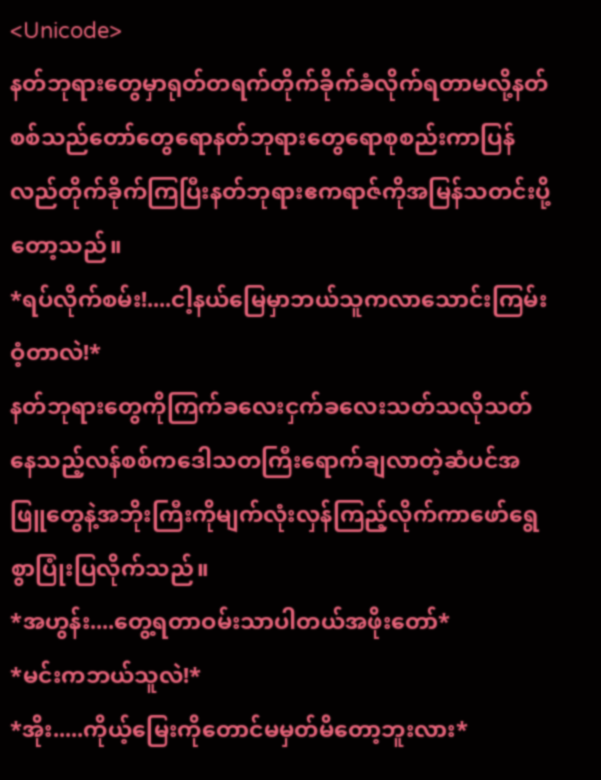<Unicode>
နတ်ဘုရားတွေမှာရုတ်တရက်တိုက်ခိုက်ခံလိုက်ရတာမလို့နတ်စစ်သည်တော်တွေရောနတ်ဘုရားတွေရောစုစည်းကာပြန်လည်တိုက်ခိုက်ကြပြီးနတ်ဘုရားဧကရာဇ်ကိုအမြန်သတင်းပို့တော့သည်။
*ရပ်လိုက်စမ်း!....ငါ့နယ်မြေမှာဘယ်သူကလာသောင်းကြမ်းဝံ့တာလဲ!*
နတ်ဘုရားတွေကိုကြက်ခလေးငှက်ခလေးသတ်သလိုသတ်နေသည့်လန်စစ်ကဒေါသတကြီးရောက်ချလာတဲ့ဆံပင်အဖြူတွေနဲ့အဘိုးကြီးကိုမျက်လုံးလှန်ကြည့်လိုက်ကာဖော်ရွေစွာပြုံးပြလိုက်သည်။
*အဟွန်း....တွေ့ရတာဝမ်းသာပါတယ်အဖိုးတော်*
*မင်းကဘယ်သူလဲ!*
*အိုး.....ကိုယ့်မြေးကိုတောင်မမှတ်မိတော့ဘူးလား*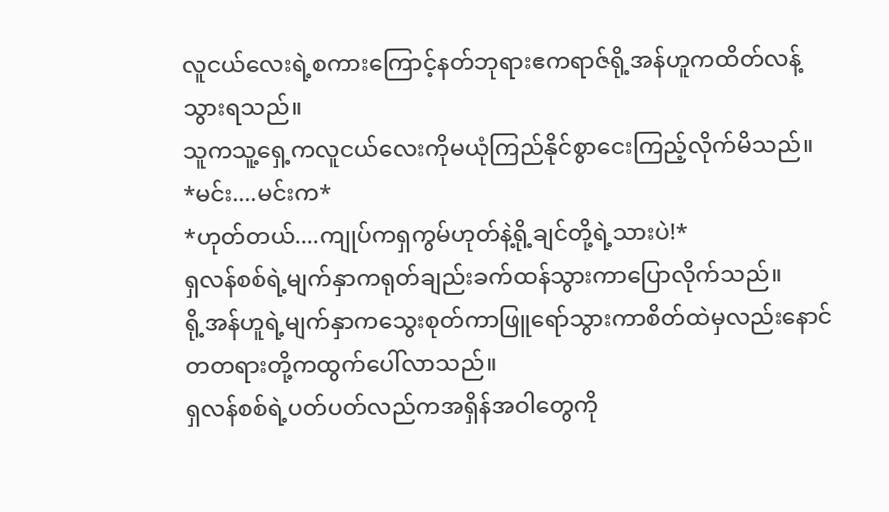လူငယ်လေးရဲ့စကားကြောင့်နတ်ဘုရားဧကရာဇ်ရို့အန်ဟူကထိတ်လန့်သွားရသည်။
သူကသူ့ရှေ့ကလူငယ်လေးကိုမယုံကြည်နိုင်စွာငေးကြည့်လိုက်မိသည်။
*မင်း....မင်းက*
*ဟုတ်တယ်....ကျုပ်ကရှကွမ်ဟုတ်နဲ့ရို့ချင်တို့ရဲ့သားပဲ!*
ရှလန်စစ်ရဲ့မျက်နှာကရုတ်ချည်းခက်ထန်သွားကာပြောလိုက်သည်။
ရို့အန်ဟူရဲ့မျက်နှာကသွေးစုတ်ကာဖြူရော်သွားကာစိတ်ထဲမှလည်းနောင်တတရားတို့ကထွက်ပေါ်လာသည်။
ရှလန်စစ်ရဲ့ပတ်ပတ်လည်ကအရှိန်အဝါတွေကို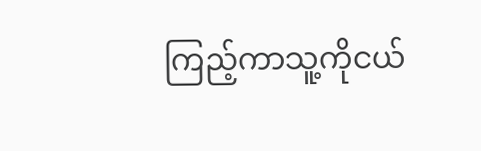ကြည့်ကာသူ့ကိုငယ်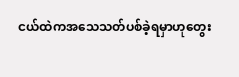ငယ်ထဲကအသေသတ်ပစ်ခဲ့ရမှာဟုတွေး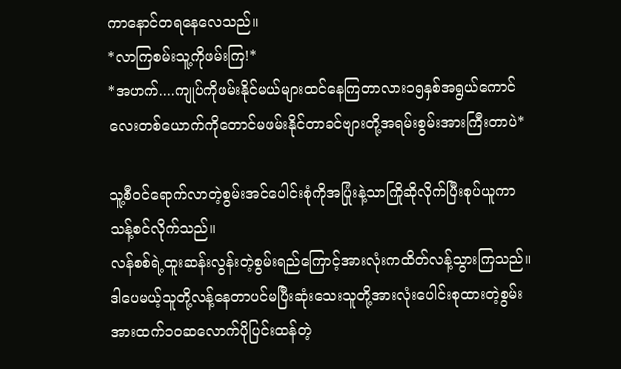ကာနောင်တရနေလေသည်။
*လာကြစမ်းသူ့ကိုဖမ်းကြ!*
*အဟက်....ကျုပ်ကိုဖမ်းနိုင်မယ်များထင်နေကြတာလား၁၅နှစ်အရွယ်ကောင်လေးတစ်ယောက်ကိုတောင်မဖမ်းနိုင်တာခင်ဗျားတို့အရမ်းစွမ်းအားကြီးတာပဲ*

သူ့စီဝင်ရောက်လာတဲ့စွမ်းအင်ပေါင်းစုံကိုအပြုံးနဲ့သာကြိုဆိုလိုက်ပြီးစုပ်ယူကာသန့်စင်လိုက်သည်။
လန်စစ်ရဲ့ထူးဆန်းလွန်းတဲ့စွမ်းရည်ကြောင့်အားလုံးကထိတ်လန့်သွားကြသည်။
ဒါပေမယ့်သူတို့လန့်နေတာပင်မပြီးဆုံးသေးသူတို့အားလုံးပေါင်းစုထားတဲ့စွမ်းအားထက်၁၀ဆလောက်ပိုပြင်းထန်တဲ့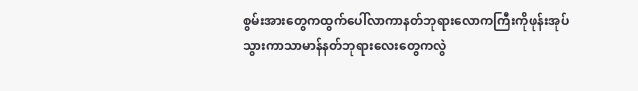စွမ်းအားတွေကထွက်ပေါ်လာကာနတ်ဘုရားလောကကြီးကိုဖုန်းအုပ်သွားကာသာမာန်နတ်ဘုရားလေးတွေကလွဲ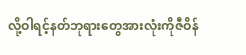လို့ဝါရင့်နတ်ဘုရားတွေအားလုံးကိုဇီဝိန်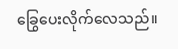ခြွေပေးလိုက်လေသည်။